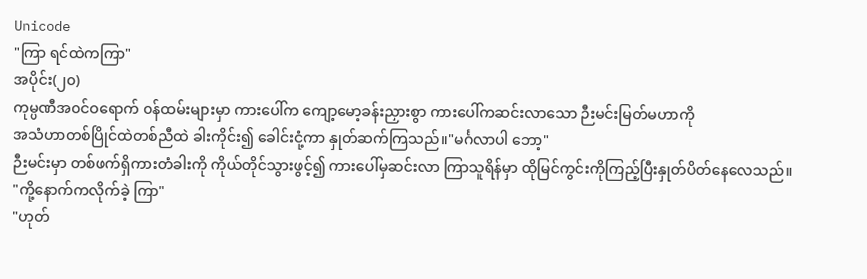Unicode
"ကြာ ရင်ထဲကကြာ"
အပိုင်း(၂၀)
ကုမ္ပဏီအ၀င်ဝရောက် ၀န်ထမ်းများမှာ ကားပေါ်က ကျော့မော့ခန်းညှားစွာ ကားပေါ်ကဆင်းလာသော ဉီးမင်းမြတ်မဟာကို
အသံဟာတစ်ပြိုင်ထဲတစ်ညီထဲ ခါးကိုင်း၍ ခေါင်းငုံ့ကာ နှုတ်ဆက်ကြသည်။"မင်္ဂလာပါ ဘော့"
ဉီးမင်းမှာ တစ်ဖက်ရှိကားတံခါးကို ကိုယ်တိုင်သွားဖွင့်၍ ကားပေါ်မှဆင်းလာ ကြာသူရိန်မှာ ထိုမြင်ကွင်းကိုကြည့်ပြီးနှုတ်ပိတ်နေလေသည်။
"ကို့နောက်ကလိုက်ခဲ့ ကြာ"
"ဟုတ်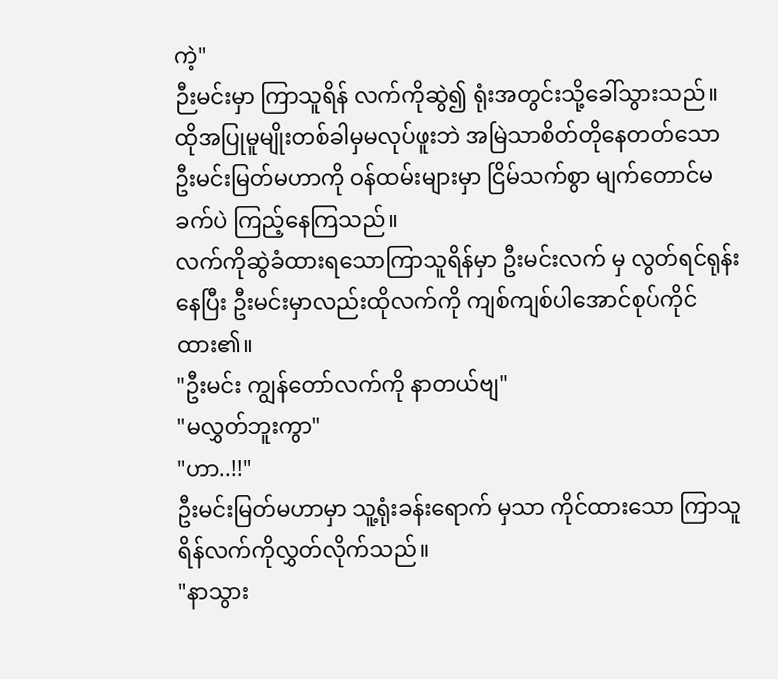ကဲ့"
ဉီးမင်းမှာ ကြာသူရိန် လက်ကိုဆွဲ၍ ရုံးအတွင်းသို့ခေါ်သွားသည်။ ထိုအပြုမူမျိုးတစ်ခါမှမလုပ်ဖူးဘဲ အမြဲသာစိတ်တိုနေတတ်သော ဦးမင်းမြတ်မဟာကို ဝန်ထမ်းများမှာ ငြိမ်သက်စွာ မျက်တောင်မခက်ပဲ ကြည့်နေကြသည်။
လက်ကိုဆွဲခံထားရသောကြာသူရိန်မှာ ဦးမင်းလက် မှ လွတ်ရင်ရုန်းနေပြီး ဦးမင်းမှာလည်းထိုလက်ကို ကျစ်ကျစ်ပါအောင်စုပ်ကိုင်ထား၏။
"ဦးမင်း ကျွန်တော်လက်ကို နာတယ်ဗျ"
"မလွှတ်ဘူးကွာ"
"ဟာ..!!"
ဦးမင်းမြတ်မဟာမှာ သူ့ရုံးခန်းရောက် မှသာ ကိုင်ထားသော ကြာသူရိန်လက်ကိုလွှတ်လိုက်သည်။
"နာသွား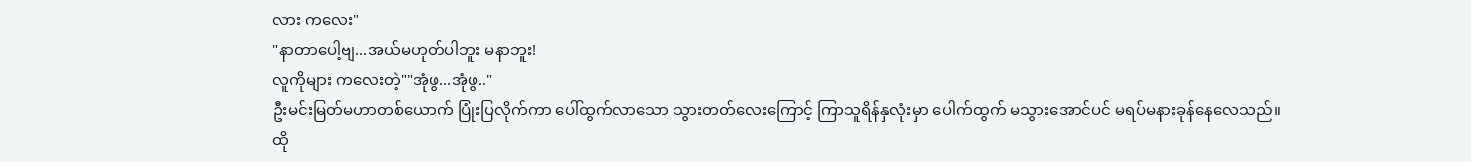လား ကလေး"
"နာတာပေါ့ဗျ...အယ်မဟုတ်ပါဘူး မနာဘူး!
လူကိုများ ကလေးတဲ့""အုံဖွ...အုံဖွ.."
ဦးမင်းမြတ်မဟာတစ်ယောက် ပြုံးပြလိုက်ကာ ပေါ်ထွက်လာသော သွားတတ်လေးကြောင့် ကြာသူရိန်နှလုံးမှာ ပေါက်ထွက် မသွားအောင်ပင် မရပ်မနားခုန်နေလေသည်။
ထို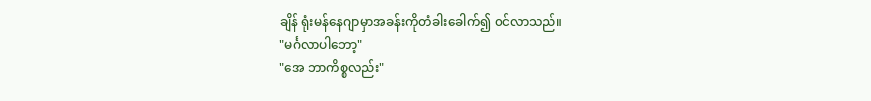ချိန် ရုံးမန်နေဂျာမှာအခန်းကိုတံခါးခေါက်၍ ၀င်လာသည်။
"မင်္ဂလာပါဘော့"
"အေ ဘာကိစ္စလည်း"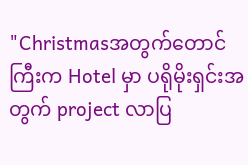"Christmasအတွက်တောင်ကြီးက Hotel မှာ ပရိုမိုးရှင်းအတွက် project လာပြ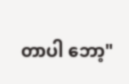တာပါ ဘော့"